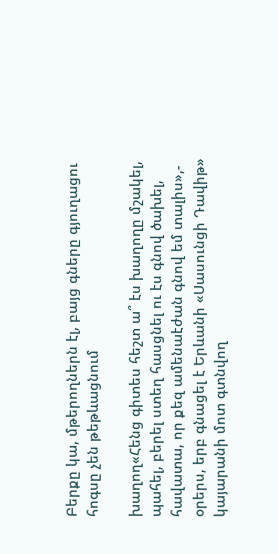Բերքը կա, մթերողներն էլ, բայց գները գյուղացու հոգսը չեն թեթևացնում

խաղող«Հենց գիտես հեշտ ա՞ էս խաղողը մշակել, պահել, բերել ստեղ հասցնել ու էս գնով ծախել, հավատա, որ քեզ ամենաէժան գնով եմ տալիս»,- օրերս, երբ գնացել է Երևանի «Սասունցի Դավիթ» կայարանի մոտ գտնվող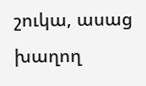շուկա, ասաց խաղող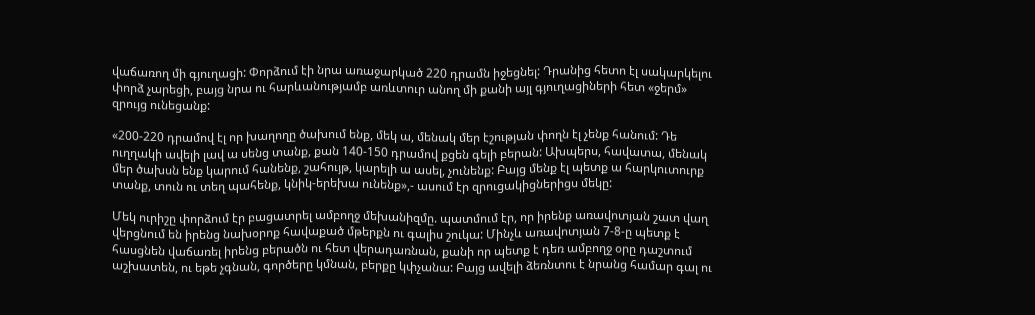վաճառող մի գյուղացի: Փորձում էի նրա առաջարկած 220 դրամն իջեցնել: Դրանից հետո էլ սակարկելու փորձ չարեցի, բայց նրա ու հարևանությամբ առևտուր անող մի քանի այլ գյուղացիների հետ «ջերմ» զրույց ունեցանք:

«200-220 դրամով էլ որ խաղողը ծախում ենք, մեկ ա, մենակ մեր էշության փողն էլ չենք հանում: Դե ուղղակի ավելի լավ ա սենց տանք, քան 140-150 դրամով քցեն գելի բերան: Ախպերս, հավատա, մենակ մեր ծախսն ենք կարում հանենք, շահույթ, կարելի ա ասել, չունենք: Բայց մենք էլ պետք ա հարկուտուրք տանք, տուն ու տեղ պահենք, կնիկ-երեխա ունենք»,- ասում էր զրուցակիցներիցս մեկը:

Մեկ ուրիշը փորձում էր բացատրել ամբողջ մեխանիզմը. պատմում էր, որ իրենք առավոտյան շատ վաղ վերցնում են իրենց նախօրոք հավաքած մթերքն ու գալիս շուկա: Մինչև առավոտյան 7-8-ը պետք է հասցնեն վաճառել իրենց բերածն ու հետ վերադառնան, քանի որ պետք է դեռ ամբողջ օրը դաշտում աշխատեն, ու եթե չգնան, գործերը կմնան, բերքը կփչանա: Բայց ավելի ձեռնտու է նրանց համար գալ ու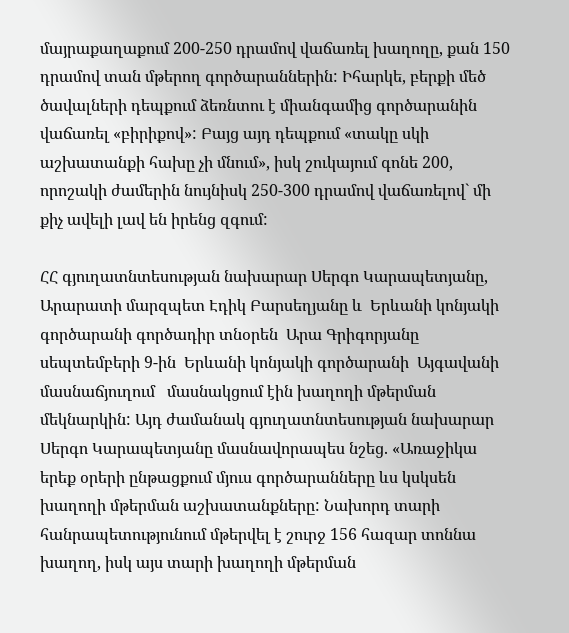մայրաքաղաքում 200-250 դրամով վաճառել խաղողը, քան 150 դրամով տան մթերող գործարաններին: Իհարկե, բերքի մեծ ծավալների դեպքում ձեռնտու է միանգամից գործարանին վաճառել «բիրիքով»: Բայց այդ դեպքում «տակը սկի աշխատանքի հախը չի մնում», իսկ շուկայում գոնե 200, որոշակի ժամերին նույնիսկ 250-300 դրամով վաճառելով` մի քիչ ավելի լավ են իրենց զգում:

ՀՀ գյուղատնտեսության նախարար Սերգո Կարապետյանը, Արարատի մարզպետ Էդիկ Բարսեղյանը և  Երևանի կոնյակի գործարանի գործադիր տնօրեն  Արա Գրիգորյանը սեպտեմբերի 9-ին  Երևանի կոնյակի գործարանի  Այգավանի մասնաճյուղում   մասնակցում էին խաղողի մթերման մեկնարկին: Այդ ժամանակ գյուղատնտեսության նախարար Սերգո Կարապետյանը մասնավորապես նշեց. «Առաջիկա երեք օրերի ընթացքում մյուս գործարանները ևս կսկսեն խաղողի մթերման աշխատանքները: Նախորդ տարի հանրապետությունում մթերվել է շուրջ 156 հազար տոննա խաղող, իսկ այս տարի խաղողի մթերման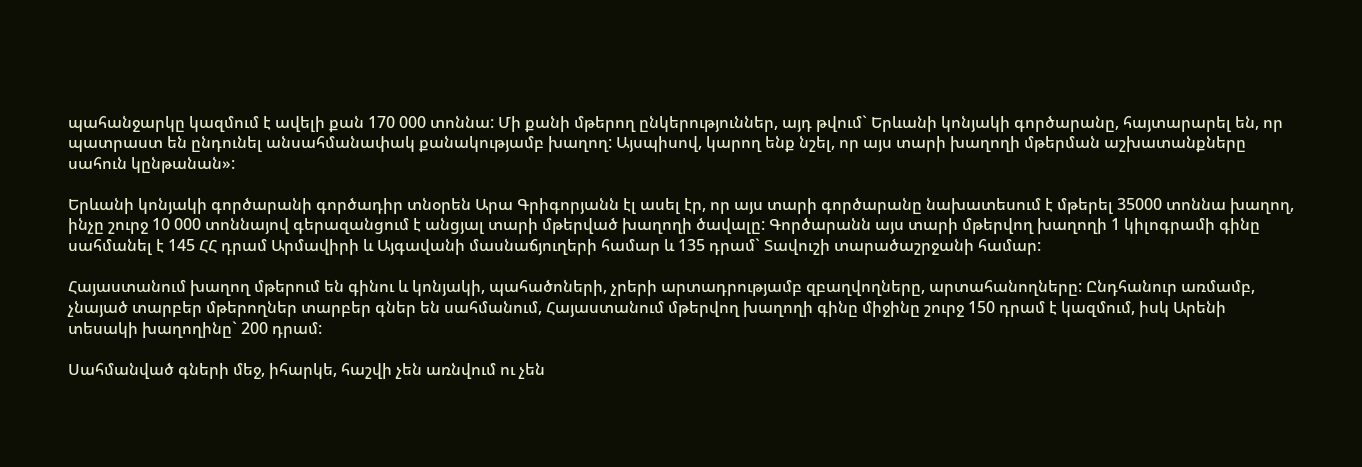պահանջարկը կազմում է ավելի քան 170 000 տոննա: Մի քանի մթերող ընկերություններ, այդ թվում` Երևանի կոնյակի գործարանը, հայտարարել են, որ պատրաստ են ընդունել անսահմանափակ քանակությամբ խաղող: Այսպիսով, կարող ենք նշել, որ այս տարի խաղողի մթերման աշխատանքները սահուն կընթանան»:

Երևանի կոնյակի գործարանի գործադիր տնօրեն Արա Գրիգորյանն էլ ասել էր, որ այս տարի գործարանը նախատեսում է մթերել 35000 տոննա խաղող, ինչը շուրջ 10 000 տոննայով գերազանցում է անցյալ տարի մթերված խաղողի ծավալը: Գործարանն այս տարի մթերվող խաղողի 1 կիլոգրամի գինը սահմանել է 145 ՀՀ դրամ Արմավիրի և Այգավանի մասնաճյուղերի համար և 135 դրամ` Տավուշի տարածաշրջանի համար:

Հայաստանում խաղող մթերում են գինու և կոնյակի, պահածոների, չրերի արտադրությամբ զբաղվողները, արտահանողները: Ընդհանուր առմամբ, չնայած տարբեր մթերողներ տարբեր գներ են սահմանում, Հայաստանում մթերվող խաղողի գինը միջինը շուրջ 150 դրամ է կազմում, իսկ Արենի տեսակի խաղողինը` 200 դրամ:

Սահմանված գների մեջ, իհարկե, հաշվի չեն առնվում ու չեն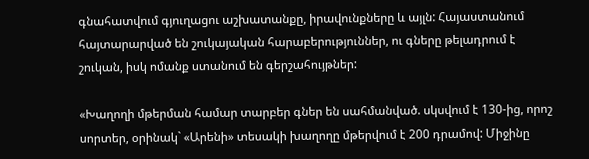գնահատվում գյուղացու աշխատանքը, իրավունքները և այլն: Հայաստանում հայտարարված են շուկայական հարաբերություններ, ու գները թելադրում է շուկան, իսկ ոմանք ստանում են գերշահույթներ:

«Խաղողի մթերման համար տարբեր գներ են սահմանված. սկսվում է 130-ից, որոշ սորտեր, օրինակ` «Արենի» տեսակի խաղողը մթերվում է 200 դրամով: Միջինը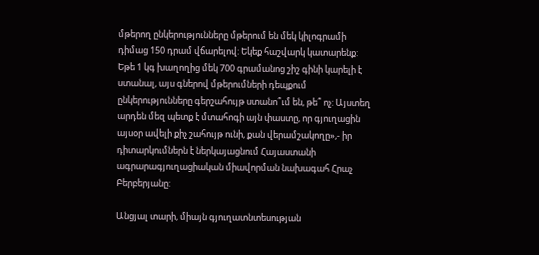մթերող ընկերությունները մթերում են մեկ կիլոգրամի դիմաց 150 դրամ վճարելով: Եկեք հաշվարկ կատարենք: Եթե 1 կգ խաղողից մեկ 700 գրամանոց շիշ գինի կարելի է ստանալ, այս գներով մթերումների դեպքում ընկերությունները գերշահույթ ստանո՞ւմ են, թե՞ ոչ: Այստեղ արդեն մեզ պետք է մտահոգի այն փաստը, որ գյուղացին այսօր ավելի քիչ շահույթ ունի, քան վերամշակողը»,- իր դիտարկումներն է ներկայացնում Հայաստանի ագրարագյուղացիական միավորման նախագահ Հրաչ Բերբերյանը:

Անցյալ տարի, միայն գյուղատնտեսության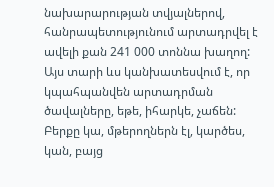նախարարության տվյալներով, հանրապետությունում արտադրվել է ավելի քան 241 000 տոննա խաղող: Այս տարի ևս կանխատեսվում է, որ կպահպանվեն արտադրման ծավալները, եթե, իհարկե, չաճեն: Բերքը կա, մթերողներն էլ, կարծես, կան, բայց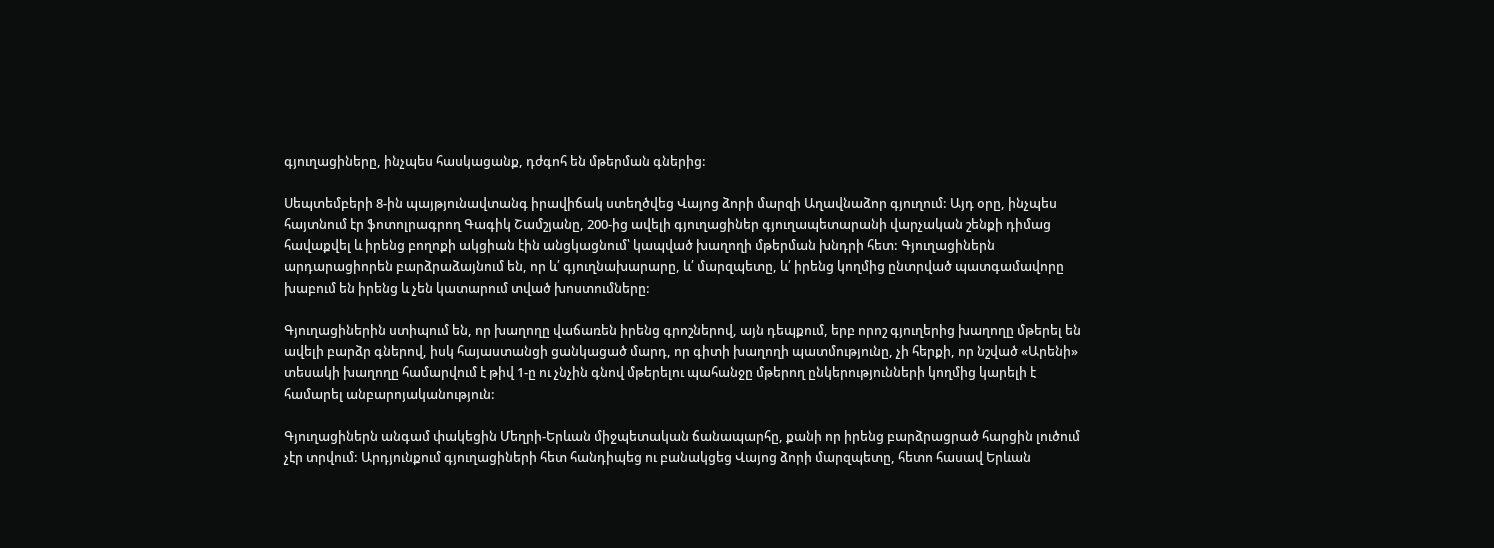գյուղացիները, ինչպես հասկացանք, դժգոհ են մթերման գներից:

Սեպտեմբերի 8-ին պայթյունավտանգ իրավիճակ ստեղծվեց Վայոց ձորի մարզի Աղավնաձոր գյուղում: Այդ օրը, ինչպես հայտնում էր ֆոտոլրագրող Գագիկ Շամշյանը, 200-ից ավելի գյուղացիներ գյուղապետարանի վարչական շենքի դիմաց հավաքվել և իրենց բողոքի ակցիան էին անցկացնում՝ կապված խաղողի մթերման խնդրի հետ: Գյուղացիներն արդարացիորեն բարձրաձայնում են, որ և՛ գյուղնախարարը, և՛ մարզպետը, և՛ իրենց կողմից ընտրված պատգամավորը խաբում են իրենց և չեն կատարում տված խոստումները:

Գյուղացիներին ստիպում են, որ խաղողը վաճառեն իրենց գրոշներով, այն դեպքում, երբ որոշ գյուղերից խաղողը մթերել են ավելի բարձր գներով, իսկ հայաստանցի ցանկացած մարդ, որ գիտի խաղողի պատմությունը, չի հերքի, որ նշված «Արենի» տեսակի խաղողը համարվում է թիվ 1-ը ու չնչին գնով մթերելու պահանջը մթերող ընկերությունների կողմից կարելի է համարել անբարոյականություն:

Գյուղացիներն անգամ փակեցին Մեղրի-Երևան միջպետական ճանապարհը, քանի որ իրենց բարձրացրած հարցին լուծում չէր տրվում: Արդյունքում գյուղացիների հետ հանդիպեց ու բանակցեց Վայոց ձորի մարզպետը, հետո հասավ Երևան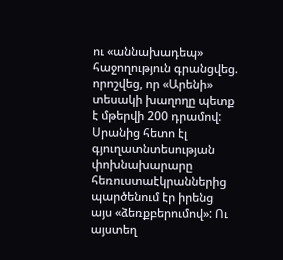ու «աննախադեպ» հաջողություն գրանցվեց. որոշվեց, որ «Արենի» տեսակի խաղողը պետք է մթերվի 200 դրամով: Սրանից հետո էլ գյուղատնտեսության փոխնախարարը հեռուստաէկրաններից պարծենում էր իրենց այս «ձեռքբերումով»: Ու այստեղ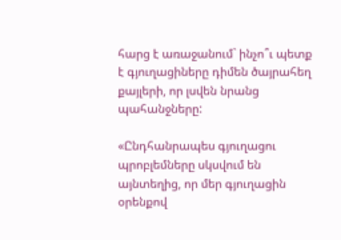հարց է առաջանում` ինչո՞ւ պետք է գյուղացիները դիմեն ծայրահեղ քայլերի, որ լսվեն նրանց պահանջները:

«Ընդհանրապես գյուղացու պրոբլեմները սկսվում են այնտեղից, որ մեր գյուղացին օրենքով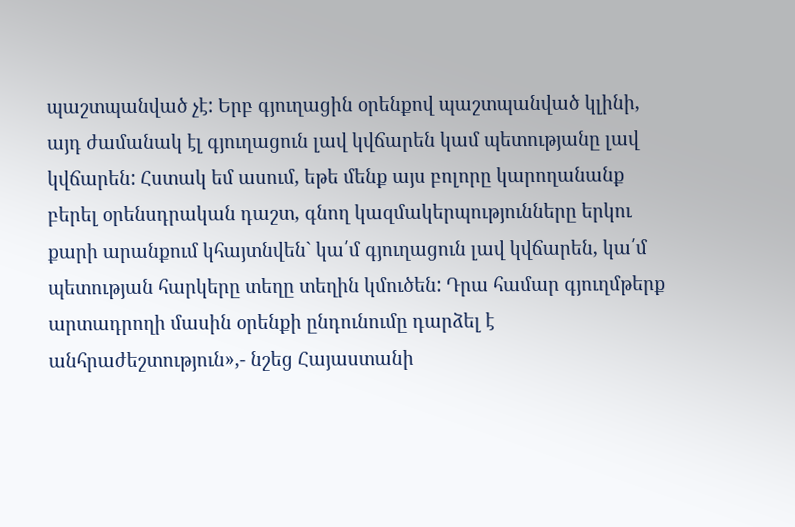պաշտպանված չէ: Երբ գյուղացին օրենքով պաշտպանված կլինի, այդ ժամանակ էլ գյուղացուն լավ կվճարեն կամ պետությանը լավ կվճարեն: Հստակ եմ ասում, եթե մենք այս բոլորը կարողանանք բերել օրենսդրական դաշտ, գնող կազմակերպությունները երկու քարի արանքում կհայտնվեն` կա՛մ գյուղացուն լավ կվճարեն, կա՛մ պետության հարկերը տեղը տեղին կմուծեն: Դրա համար գյուղմթերք արտադրողի մասին օրենքի ընդունումը դարձել է անհրաժեշտություն»,- նշեց Հայաստանի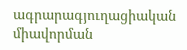ագրարագյուղացիական միավորման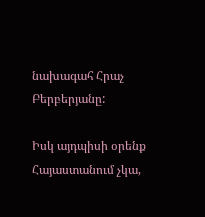նախագահ Հրաչ Բերբերյանը:

Իսկ այդպիսի օրենք Հայաստանում չկա,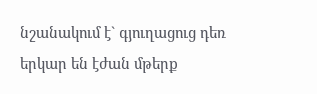նշանակում է` գյուղացուց դեռ երկար են էժան մթերք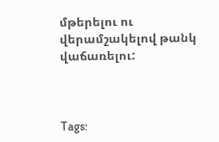մթերելու ու վերամշակելով թանկ վաճառելու:



Tags: